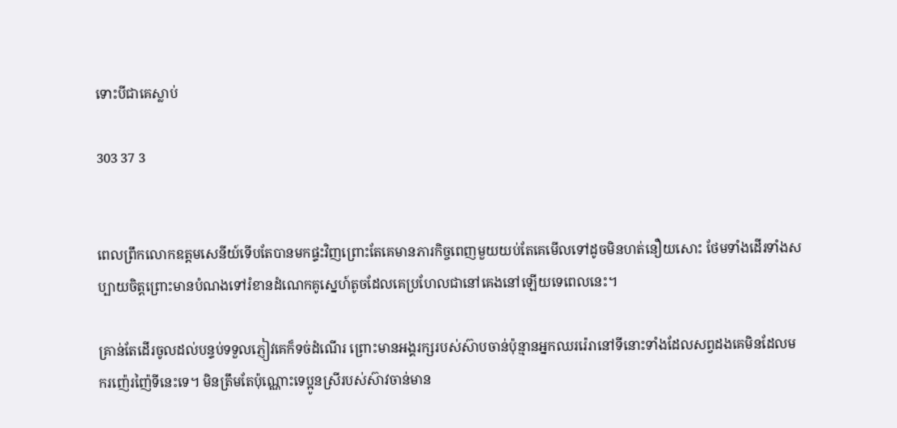ទោះបីជាគេស្លាប់

303 37 3


ពេលព្រឹកលោកឧត្តមសេនីយ៍ទើបតែបានមកផ្ទះវិញព្រោះតែគេមានភារកិច្ចពេញមួយយប់តែគេមើលទៅដូចមិនហត់នឿយសោះ ថែមទាំងដើរទាំងសប្បាយចិត្តព្រោះមានបំណងទៅរំខានដំណេកគូស្នេហ៍តូចដែលគេប្រហែលជានៅគេងនៅឡើយទេពេលនេះ។

គ្រាន់តែដើរចូលដល់បន្ទប់ទទួលភ្ញៀវគេក៏ទច់ដំណើរ ព្រោះមានអង្គរក្សរបស់ស៊ាបចាន់ប៉ុន្មានអ្នកឈររ៉េរានៅទីនោះទាំងដែលសព្វដងគេមិនដែលមករញ៉េរញ៉ៃទីនេះទេ។ មិនត្រឹមតែប៉ុណ្ណោះទេប្អូនស្រីរបស់ស៊ាវចាន់មាន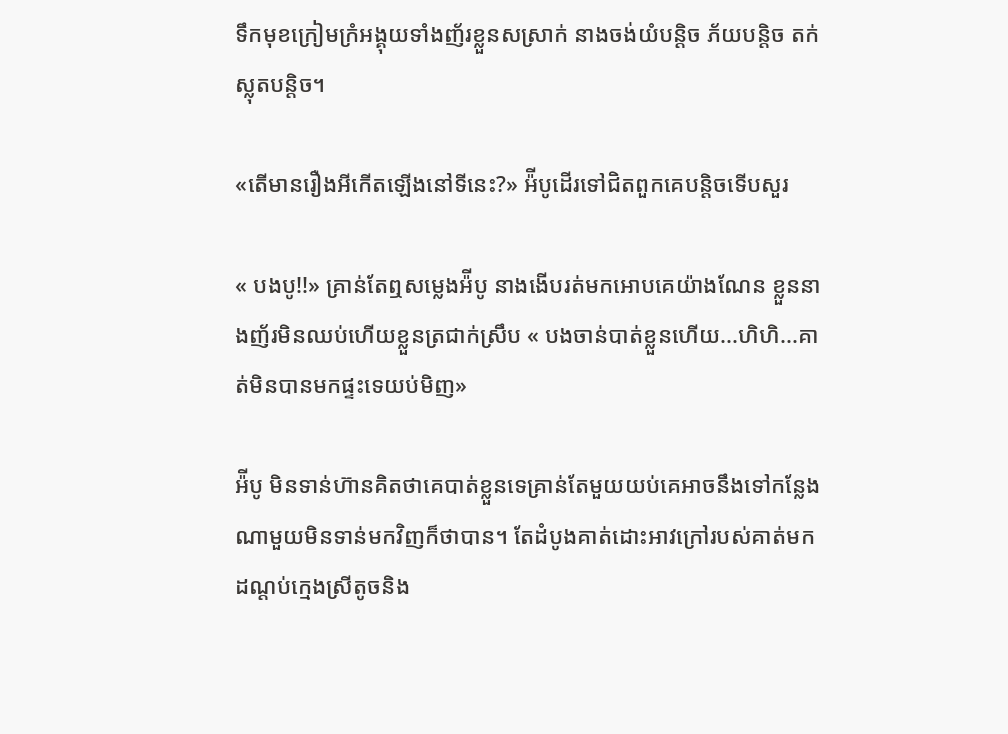ទឹកមុខក្រៀមក្រំអង្គុយទាំងញ័រខ្លួនសស្រាក់ នាងចង់យំបន្តិច ភ័យបន្តិច តក់ស្លុតបន្តិច។

«តើមានរឿងអីកើតឡើងនៅទីនេះ?» អ៉ីបូដើរទៅជិតពួកគេបន្តិចទើបសួរ

« បងបូ!!» គ្រាន់តែឮសម្លេងអ៉ីបូ នាងងើបរត់មកអោបគេយ៉ាងណែន ខ្លួននាងញ័រមិនឈប់ហើយខ្លួនត្រជាក់ស្រឹប « បងចាន់បាត់ខ្លួនហើយ...ហិហិ...គាត់មិនបានមកផ្ទះទេយប់មិញ»

អ៉ីបូ មិនទាន់ហ៊ានគិតថាគេបាត់ខ្លួនទេគ្រាន់តែមួយយប់គេអាចនឹងទៅកន្លែងណាមួយមិនទាន់មកវិញក៏ថាបាន។ តែដំបូងគាត់ដោះអាវក្រៅរបស់គាត់មកដណ្ដប់ក្មេងស្រីតូចនិង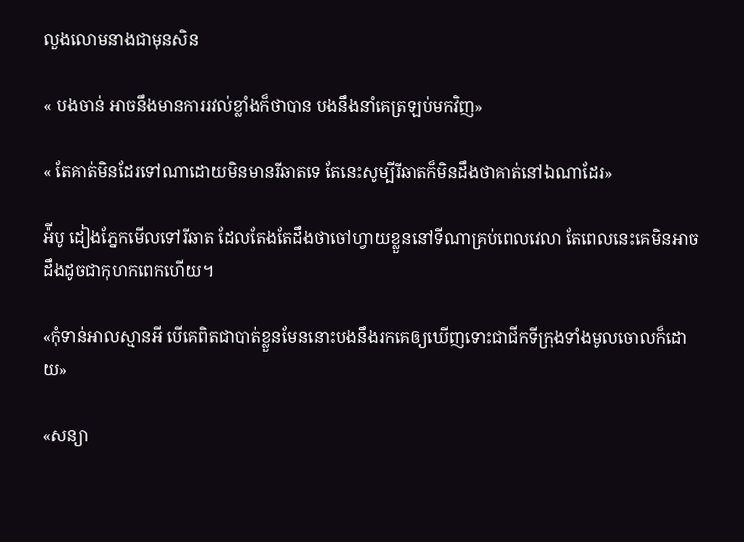លួងលោមនាងជាមុនសិន

« បងចាន់ អាចនឹងមានការរវល់ខ្លាំងក៏ថាបាន បងនឹងនាំគេត្រឡប់មកវិញ»

« តែគាត់មិនដែរទៅណាដោយមិនមានរីឆាតទេ តែនេះសូម្បីរីឆាតក៏មិនដឹងថាគាត់នៅឯណាដែរ»

អ៉ីបូ ដៀងភ្នែកមើលទៅរីឆាត ដែលតែងតែដឹងថាចៅហ្វាយខ្លួននៅទីណាគ្រប់ពេលវេលា តែពេលនេះគេមិនអាចដឹងដូចជាកុហកពេកហើយ។

«កុំទាន់អាលស្មានអី បើគេពិតជាបាត់ខ្លួនមែននោះបងនឹងរកគេឲ្យឃើញទោះជាជីកទីក្រុងទាំងមូលចោលក៏ដោយ»

«សន្យា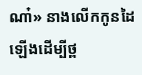ណា៎» នាងលើកកូនដៃឡើងដើម្បីថ្ព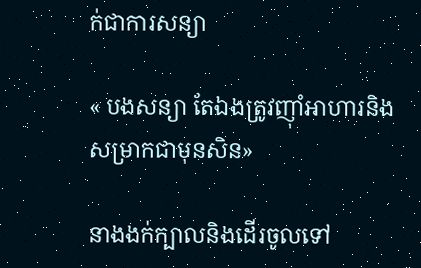ក់ជាការសន្យា

« បងសន្យា តែឯងត្រូវញ៉ាំអាហារនិងសម្រាកជាមុនសិន»

នាងងក់ក្បាលនិងដើរចូលទៅ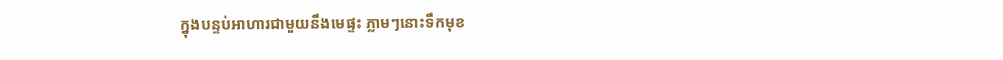ក្នុងបន្ទប់អាហារជាមួយនឹងមេផ្ទះ ភ្លាមៗនោះទឹកមុខ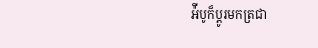អ៉ីបូក៏ប្ដូរមកត្រជា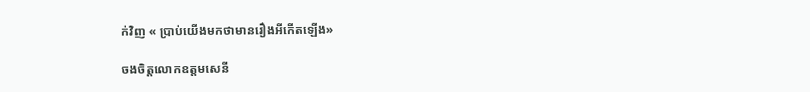ក់វិញ « ប្រាប់យើងមកថាមានរឿងអីកើតឡើង»

ចងចិត្តលោកឧត្តមសេនី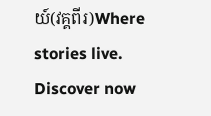យ៍(វគ្គពីរ)Where stories live. Discover now